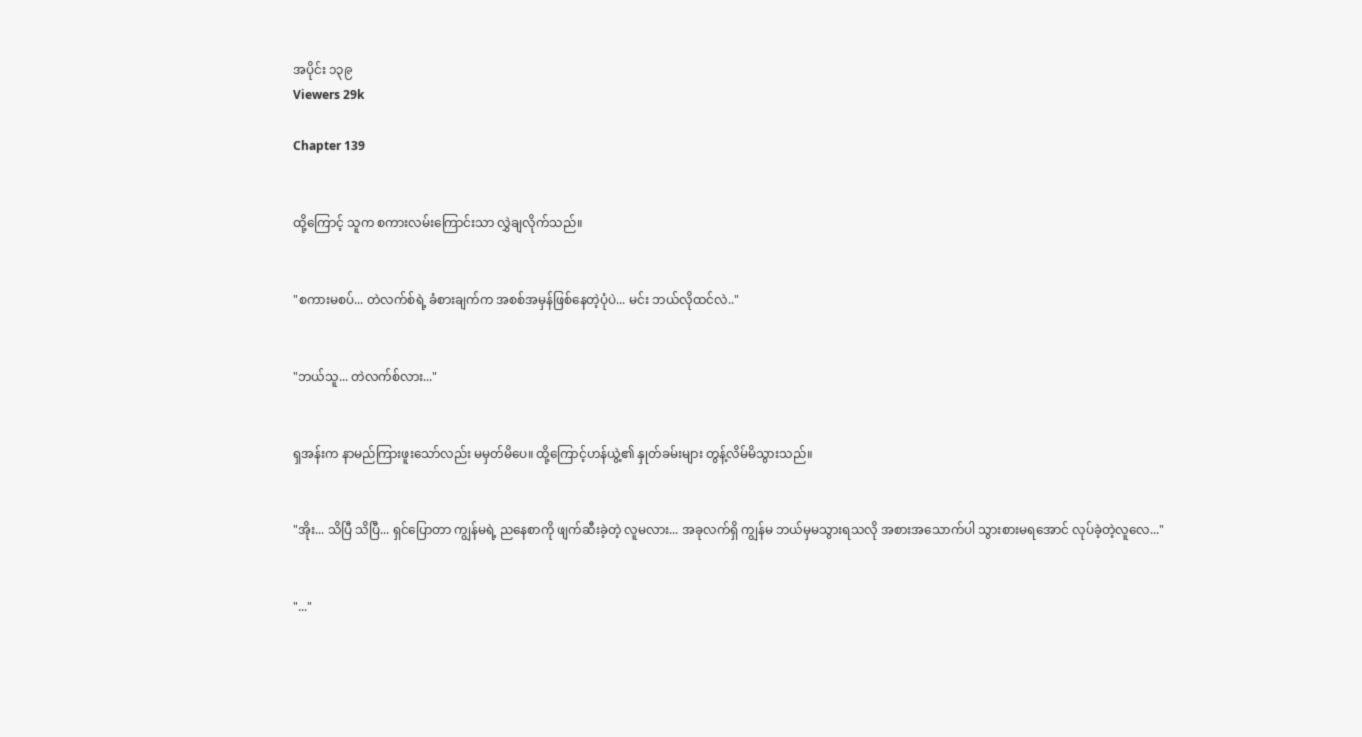အပိုင်း ၁၃၉
Viewers 29k

Chapter 139


ထို့ကြောင့် သူက စကားလမ်းကြောင်းသာ လွှဲချလိုက်သည်။


"စကားမစပ်... တဲလက်စ်ရဲ့ ခံစားချက်က အစစ်အမှန်ဖြစ်နေတဲ့ပုံပဲ... မင်း ဘယ်လိုထင်လဲ.."


"ဘယ်သူ... တဲလက်စ်လား..."


ရှအန်းက နာမည်ကြားဖူးသော်လည်း မမှတ်မိပေ။ ထို့ကြောင့်ဟန်ယွဲ့၏ နှုတ်ခမ်းများ တွန့်လိမ်မိသွားသည်။


"အိုး... သိပြီ သိပြီ... ရှင်ပြောတာ ကျွန်မရဲ့ ညနေစာကို ဖျက်ဆီးခဲ့တဲ့ လူမလား... အခုလက်ရှိ ကျွန်မ ဘယ်မှမသွားရသလို အစားအသောက်ပါ သွားစားမရအောင် လုပ်ခဲ့တဲ့လူလေ..."


"..."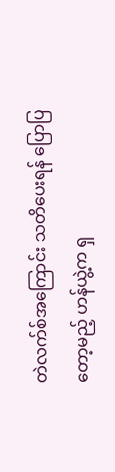တဲလက်စ်အကြောင်း သတိပေးရန် ပြောပြတော့မည့် ဟန်ယွဲ့က ရှ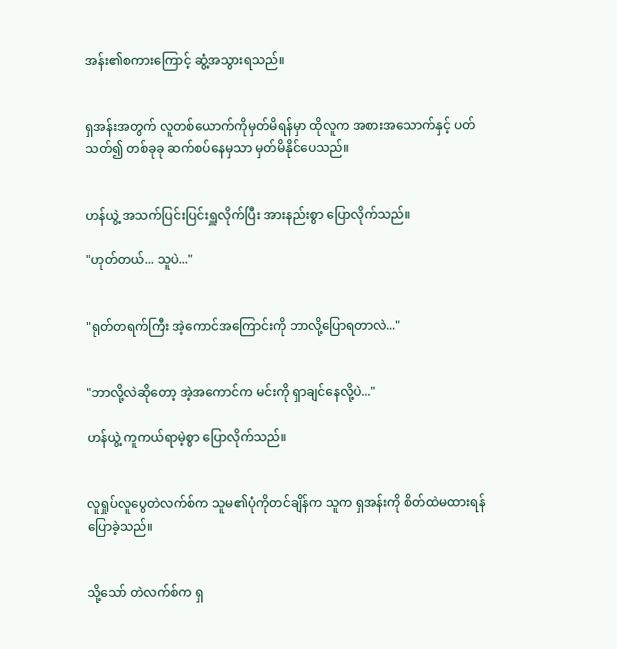အန်း၏စကားကြောင့် ဆွံ့အသွားရသည်။


ရှအန်းအတွက် လူတစ်ယောက်ကိုမှတ်မိရန်မှာ ထိုလူက အစားအသောက်နှင့် ပတ်သတ်၍ တစ်ခုခု ဆက်စပ်နေမှသာ မှတ်မိနိုင်ပေသည်။


ဟန်ယွဲ့ အသက်ပြင်းပြင်းရှူလိုက်ပြီး အားနည်းစွာ ပြောလိုက်သည်။

"ဟုတ်တယ်... သူပဲ..."


"ရုတ်တရက်ကြီး အဲ့ကောင်အကြောင်းကို ဘာလို့ပြောရတာလဲ..."


"ဘာလို့လဲဆိုတော့ အဲ့အကောင်က မင်းကို ရှာချင်နေလို့ပဲ..."

ဟန်ယွဲ့ ကူကယ်ရာမဲ့စွာ ပြောလိုက်သည်။


လူရှုပ်လူပွေတဲလက်စ်က သူမ၏ပုံကိုတင်ချိန်က သူက ရှအန်းကို စိတ်ထဲမထားရန် ပြောခဲ့သည်။


သို့သော် တဲလက်စ်က ရှ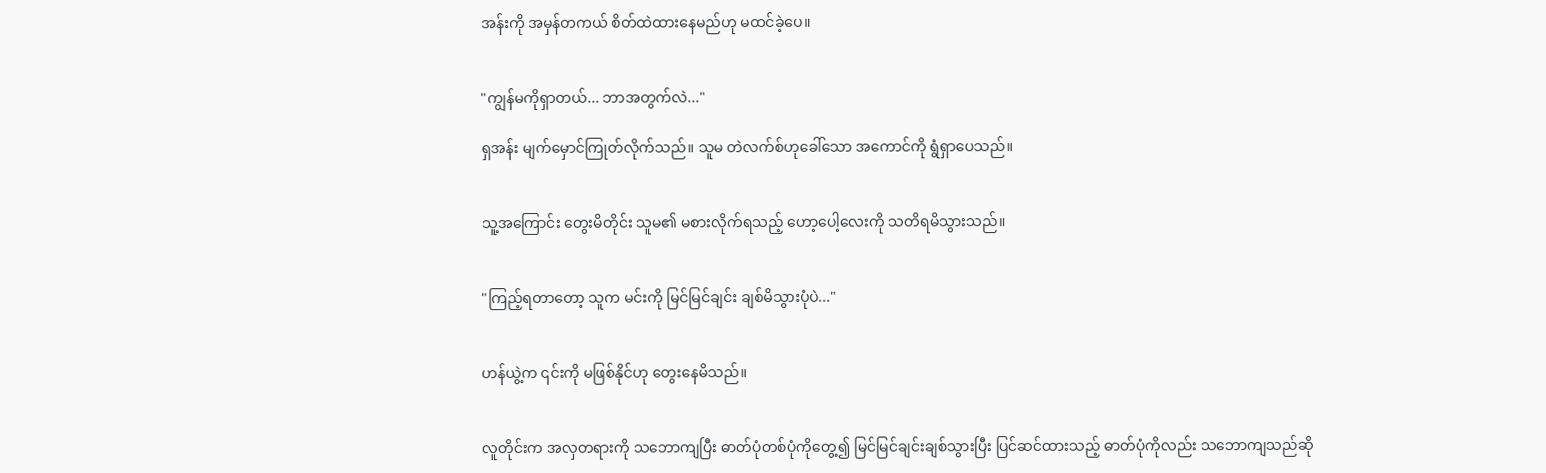အန်းကို အမှန်တကယ် စိတ်ထဲထားနေမည်ဟု မထင်ခဲ့ပေ။


"ကျွန်မကိုရှာတယ်... ဘာအတွက်လဲ..."

ရှအန်း မျက်မှောင်ကြုတ်လိုက်သည်။ သူမ တဲလက်စ်ဟုခေါ်သော အကောင်ကို ရွံရှာပေသည်။


သူ့အကြောင်း တွေးမိတိုင်း သူမ၏ မစားလိုက်ရသည့် ဟော့ပေါ့လေးကို သတိရမိသွားသည်။


"ကြည့်ရတာတော့ သူက မင်းကို မြင်မြင်ချင်း ချစ်မိသွားပုံပဲ..."


ဟန်ယွဲ့က ၎င်းကို မဖြစ်နိုင်ဟု တွေးနေမိသည်။


လူတိုင်းက အလှတရားကို သဘောကျပြီး ဓာတ်ပုံတစ်ပုံကိုတွေ့၍ မြင်မြင်ချင်းချစ်သွားပြီး ပြင်ဆင်ထားသည့် ဓာတ်ပုံကိုလည်း သဘောကျသည်ဆို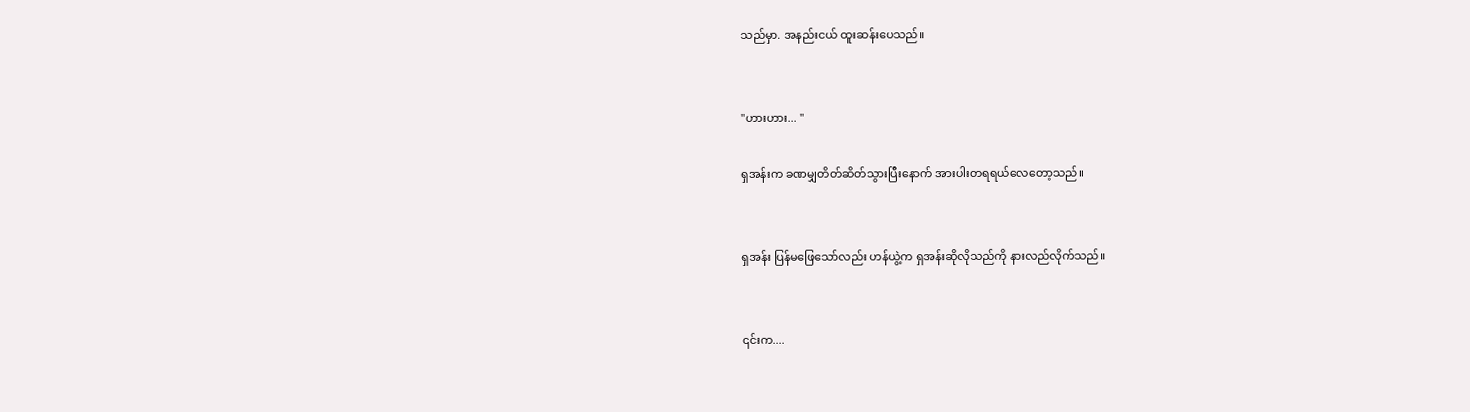သည်မှာ. အနည်းငယ် ထူးဆန်းပေသည်။


"ဟားဟား... "

ရှအန်းက ခဏမျှတိတ်ဆိတ်သွားပြီးနောက် အားပါးတရရယ်လေတော့သည်။


ရှအန်း ပြန်မဖြေသော်လည်း ဟန်ယွဲ့က ရှအန်းဆိုလိုသည်ကို နားလည်လိုက်သည်။


၎င်းက....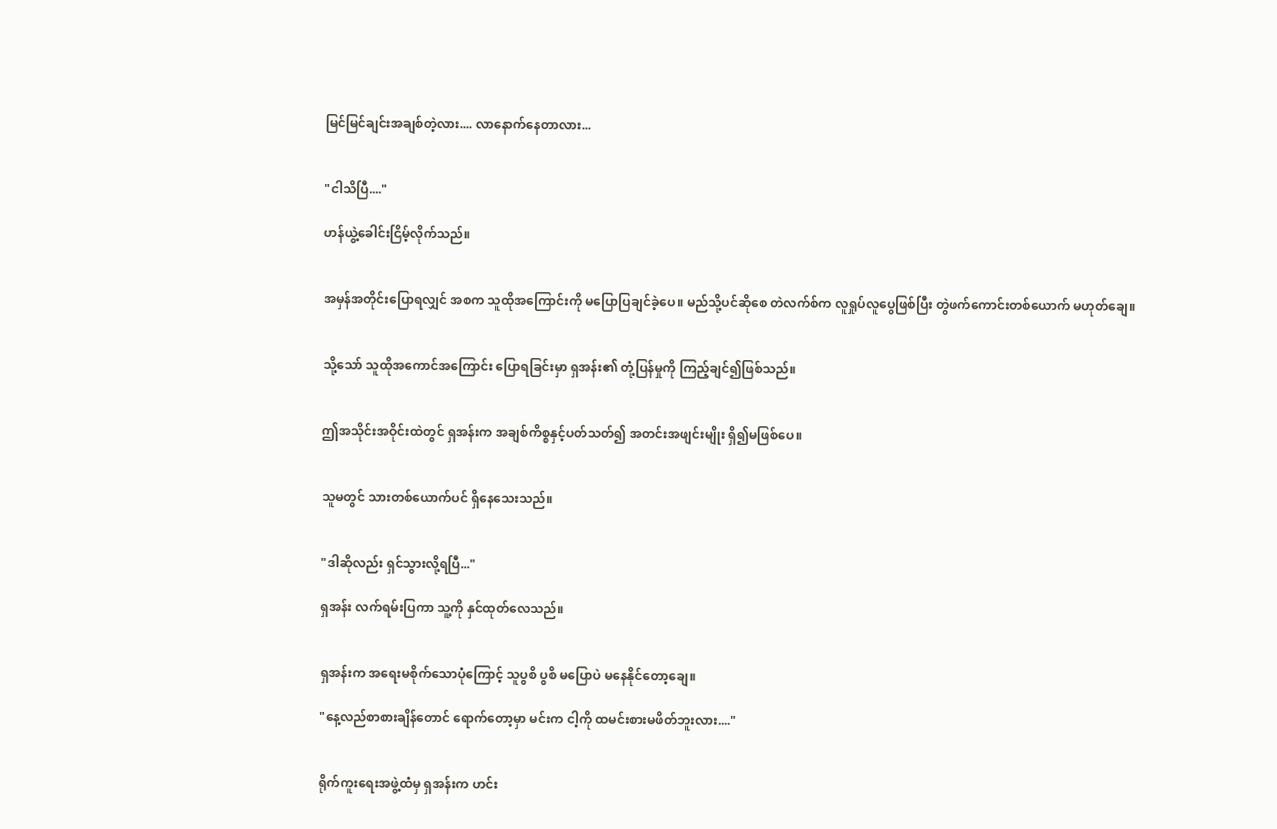မြင်မြင်ချင်းအချစ်တဲ့လား.... လာနောက်နေတာလား...


"ငါသိပြီ...."

ဟန်ယွဲ့ခေါင်းငြိမ့်လိုက်သည်။


အမှန်အတိုင်းပြောရလျှင် အစက သူထိုအကြောင်းကို မပြောပြချင်ခဲ့ပေ။ မည်သို့ပင်ဆိုစေ တဲလက်စ်က လူရှုပ်လူပွေဖြစ်ပြီး တွဲဖက်ကောင်းတစ်ယောက် မဟုတ်ချေ။


သို့သော် သူထိုအကောင်အကြောင်း ပြောရခြင်းမှာ ရှအန်း၏ တုံ့ပြန်မှုကို ကြည့်ချင်၍ဖြစ်သည်။


ဤအသိုင်းအဝိုင်းထဲတွင် ရှအန်းက အချစ်ကိစ္စနှင့်ပတ်သတ်၍ အတင်းအဖျင်းမျိုး ရှိ၍မဖြစ်ပေ။


သူမတွင် သားတစ်ယောက်ပင် ရှိနေသေးသည်။


"ဒါဆိုလည်း ရှင်သွားလို့ရပြီ..."

ရှအန်း လက်ရမ်းပြကာ သူ့ကို နှင်ထုတ်လေသည်။


ရှအန်းက အရေးမစိုက်သောပုံကြောင့် သူပွစိ ပွစိ မပြောပဲ မနေနိုင်တော့ချေ။

"နေ့လည်စာစားချိန်တောင် ရောက်တော့မှာ မင်းက ငါ့ကို ထမင်းစားမဖိတ်ဘူးလား...."


ရိုက်ကူးရေးအဖွဲ့ထံမှ ရှအန်းက ဟင်း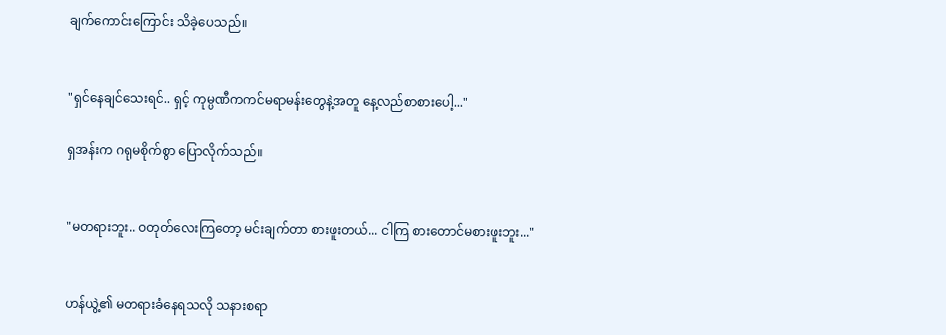ချက်ကောင်းကြောင်း သိခဲ့ပေသည်။


"ရှင်နေချင်သေးရင်.. ရှင့် ကုမ္ပဏီကကင်မရာမန်းတွေနဲ့အတူ နေ့လည်စာစားပေါ့..."

ရှအန်းက ဂရုမစိုက်စွာ ပြောလိုက်သည်။


"မတရားဘူး.. ဝတုတ်လေးကြတော့ မင်းချက်တာ စားဖူးတယ်... ငါကြ စားတောင်မစားဖူးဘူး..."


ဟန်ယွဲ့၏ မတရားခံနေရသလို သနားစရာ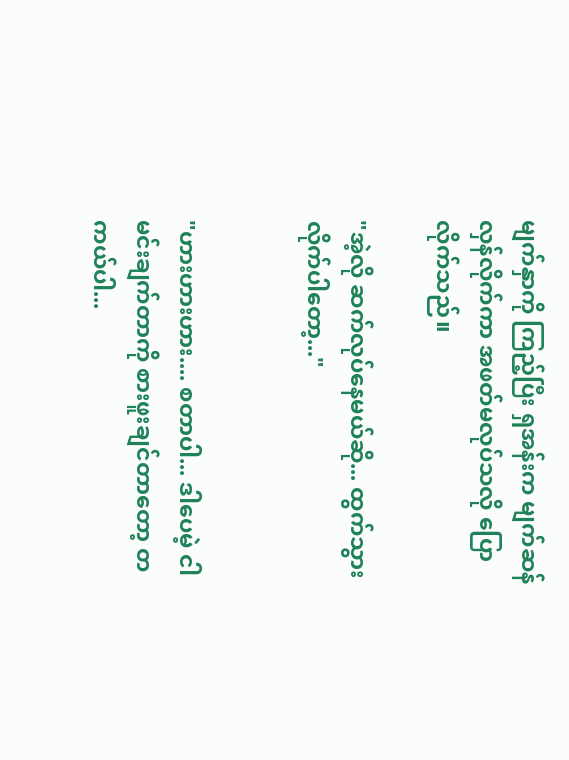မျက်နှာကို ကြည့်ပြီး ရှအန်းက မျက်ဆန်လှန်လိုက်ကာ အဖတ်မလုပ်သလို ပြောလိုက်သည်။

"အဲ့လို ဆက်လုပ်နေမယ်ဆို... ထွက်သွားလိုက်ပါတော့..."


"ဟားဟားဟား.... စတာပါ... ဒါပေမဲ့ ငါမင်းချက်တာကို စားဖူးချင်တာတော့ တကယ်ပါ...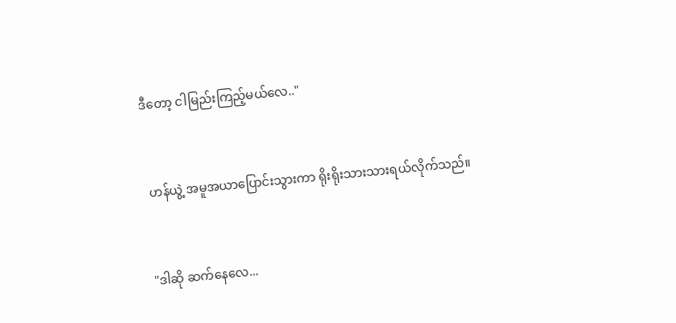ဒီတော့ ငါမြည်းကြည့်မယ်လေ.."


 ဟန်ယွဲ့ အမူအယာပြောင်းသွားကာ ရိုးရိုးသားသားရယ်လိုက်သည်။


"ဒါဆို ဆက်နေလေ...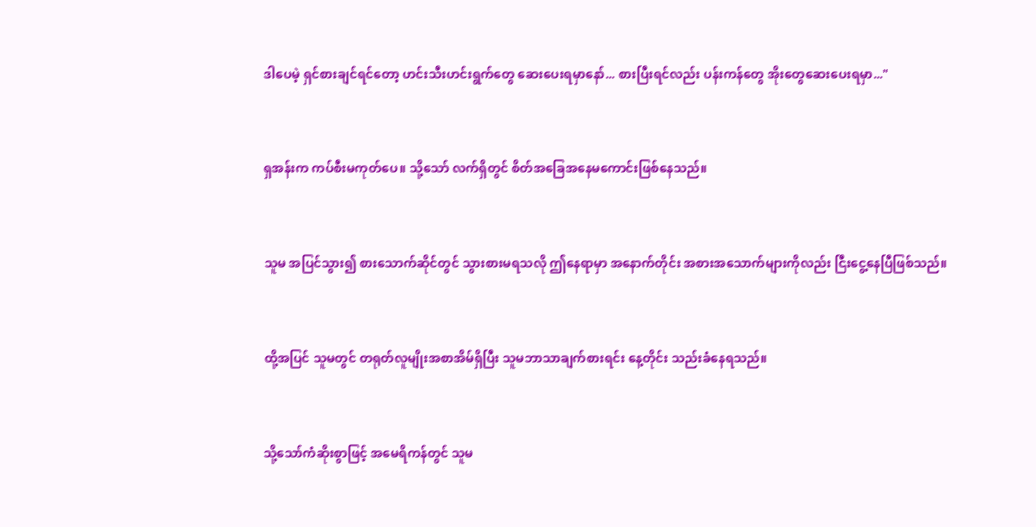ဒါပေမဲ့ ရှင်စားချင်ရင်တော့ ဟင်းသီးဟင်းရွက်တွေ ဆေးပေးရမှာနော်... စားပြီးရင်လည်း ပန်းကန်တွေ အိုးတွေဆေးပေးရမှာ..."


ရှအန်းက ကပ်စီးမကုတ်ပေ။ သို့သော် လက်ရှိတွင် စိတ်အခြေအနေမကောင်းဖြစ်နေသည်။


သူမ အပြင်သွား၍ စားသောက်ဆိုင်တွင် သွားစားမရသလို ဤနေရာမှာ အနောက်တိုင်း အစားအသောက်များကိုလည်း ငြီးငွေ့နေပြီဖြစ်သည်။


ထို့အပြင် သူမတွင် တရုတ်လူမျိုးအစာအိမ်ရှိပြီး သူမဘာသာချက်စားရင်း နေ့တိုင်း သည်းခံနေရသည်။


သို့သော်ကံဆိုးစွာဖြင့် အမေရိကန်တွင် သူမ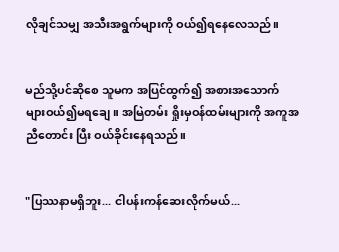လိုချင်သမျှ အသီးအရွက်များကို ဝယ်၍ရနေလေသည်။


မည်သို့ပင်ဆိုစေ သူမက အပြင်ထွက်၍ အစားအသောက်များဝယ်၍မရချေ။ အမြဲတမ်း ရှိုးမှဝန်ထမ်းများကို အကူအညီတောင်း ပြီး ဝယ်ခိုင်းနေရသည်။


"ပြဿနာမရှိဘူး... ငါပန်းကန်ဆေးလိုက်မယ်...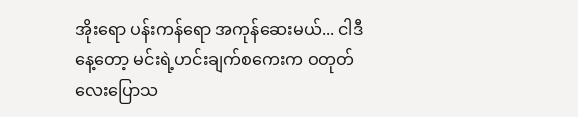အိုးရော ပန်းကန်ရော အကုန်ဆေးမယ်... ငါဒီနေ့တော့ မင်းရဲ့ဟင်းချက်စကေးက ဝတုတ်လေးပြောသ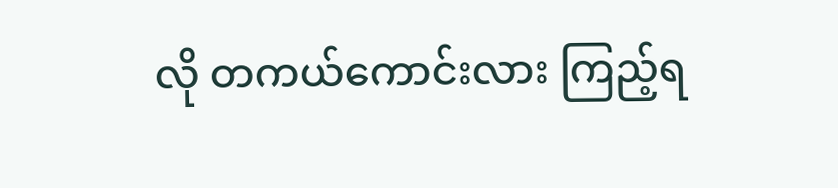လို တကယ်ကောင်းလား ကြည့်ရ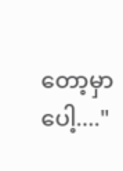တော့မှာပေါ့...."